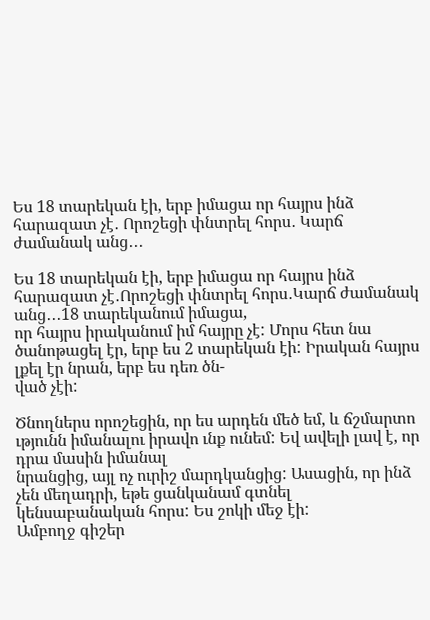Ես 18 տարեկան էի, երբ իմացա որ հայրս ինձ հարազատ չէ․ Որոշեցի փնտրել հորս․ Կարճ ժամանակ անց․․․

Ես 18 տարեկան էի, երբ իմացա որ հայրս ինձ հարազատ չէ․Որոշեցի փնտրել հորս․Կարճ ժամանակ անց․․․18 տարեկանում իմացա,
որ հայրս իրականում իմ հայրը չէ: Մորս հետ նա ծանոթացել էր, երբ ես 2 տարեկան էի: Իրական հայրս լքել էր նրան, երբ ես դեռ ծն-
ված չէի:

Ծնողներս որոշեցին, որ ես արդեն մեծ եմ, և ճշմարտո ւթյունն իմանալու իրավո ւնք ունեմ: Եվ ավելի լավ է, որ դրա մասին իմանալ
նրանցից, այլ ոչ ուրիշ մարդկանցից: Ասացին, որ ինձ չեն մեղադրի, եթե ցանկանամ գտնել կենսաբանական հորս: Ես շոկի մեջ էի:
Ամբողջ գիշեր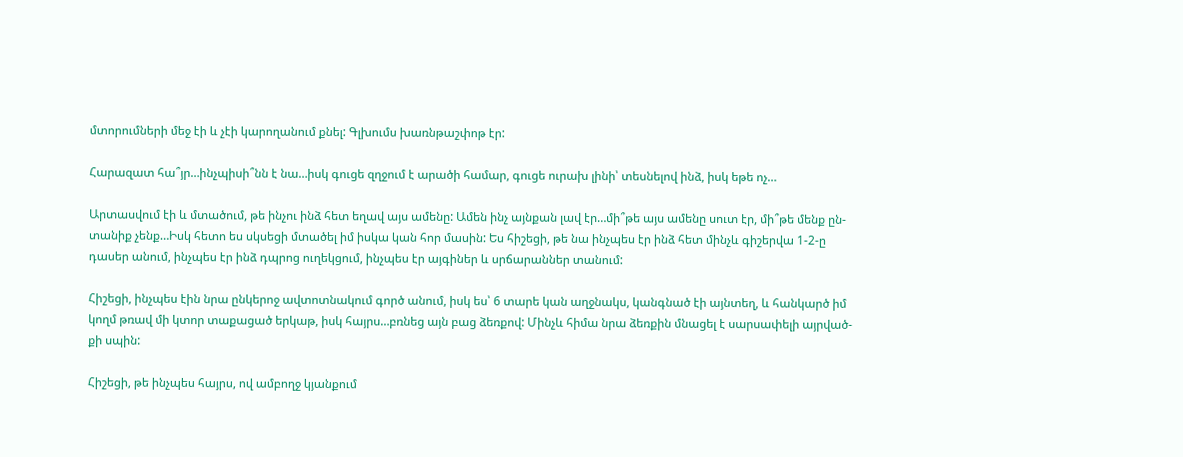մտորումների մեջ էի և չէի կարողանում քնել: Գլխումս խառնթաշփոթ էր:

Հարազատ հա՞յր…ինչպիսի՞նն է նա…իսկ գուցե զղջում է արածի համար, գուցե ուրախ լինի՝ տեսնելով ինձ, իսկ եթե ոչ…

Արտասվում էի և մտածում, թե ինչու ինձ հետ եղավ այս ամենը: Ամեն ինչ այնքան լավ էր…մի՞թե այս ամենը սուտ էր, մի՞թե մենք ըն-
տանիք չենք…Իսկ հետո ես սկսեցի մտածել իմ իսկա կան հոր մասին: Ես հիշեցի, թե նա ինչպես էր ինձ հետ մինչև գիշերվա 1-2-ը
դասեր անում, ինչպես էր ինձ դպրոց ուղեկցում, ինչպես էր այգիներ և սրճարաններ տանում:

Հիշեցի, ինչպես էին նրա ընկերոջ ավտոտնակում գործ անում, իսկ ես՝ 6 տարե կան աղջնակս, կանգնած էի այնտեղ, և հանկարծ իմ
կողմ թռավ մի կտոր տաքացած երկաթ, իսկ հայրս…բռնեց այն բաց ձեռքով: Մինչև հիմա նրա ձեռքին մնացել է սարսափելի այրված-
քի սպին:

Հիշեցի, թե ինչպես հայրս, ով ամբողջ կյանքում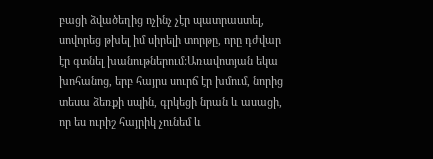բացի ձվածեղից ոչինչ չէր պատրաստել, սովորեց թխել իմ սիրելի տորթը, որը դժվար
էր գտնել խանութներում:Առավոտյան եկա խոհանոց, երբ հայրս սուրճ էր խմում, նորից տեսա ձեռքի սպին, գրկեցի նրան և ասացի,
որ ես ուրիշ հայրիկ չունեմ և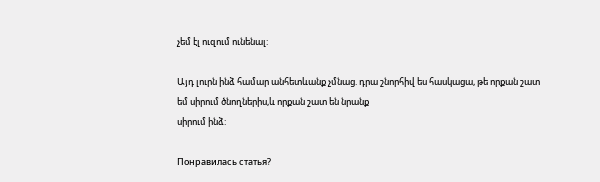չեմ էլ ուզում ունենալ:

Այդ լուրն ինձ համար անհետևանք չմնաց. դրա շնորհիվ ես հասկացա, թե որքան շատ եմ սիրում ծնողներիս,և որքան շատ են նրանք
սիրում ինձ:

Понравилась статья?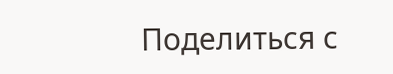Поделиться с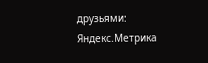друзьями:
Яндекс.Метрика